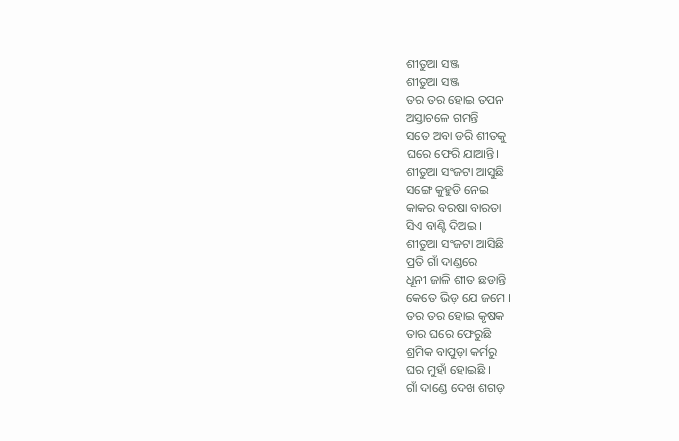ଶୀତୁଆ ସଞ୍ଜ
ଶୀତୁଆ ସଞ୍ଜ
ତର ତର ହୋଇ ତପନ
ଅସ୍ତାଚଳେ ଗମନ୍ତି
ସତେ ଅବା ଡରି ଶୀତକୁ
ଘରେ ଫେରି ଯାଆନ୍ତି।
ଶୀତୁଆ ସଂଜଟା ଆସୁଛି
ସଙ୍ଗେ କୁହୁଡି ନେଇ
କାକର ବରଷା ବାରତା
ସିଏ ବାଣ୍ଟି ଦିଅଇ ।
ଶୀତୁଆ ସଂଜଟା ଆସିଛି
ପ୍ରତି ଗାଁ ଦାଣ୍ଡରେ
ଧୂନୀ ଜାଳି ଶୀତ ଛଡାନ୍ତି
କେତେ ଭିଡ଼ ଯେ ଜମେ ।
ତର ତର ହୋଇ କୃଷକ
ତାର ଘରେ ଫେରୁଛି
ଶ୍ରମିକ ବାପୁଡ଼ା କର୍ମରୁ
ଘର ମୁହାଁ ହୋଇଛି ।
ଗାଁ ଦାଣ୍ଡେ ଦେଖ ଶଗଡ଼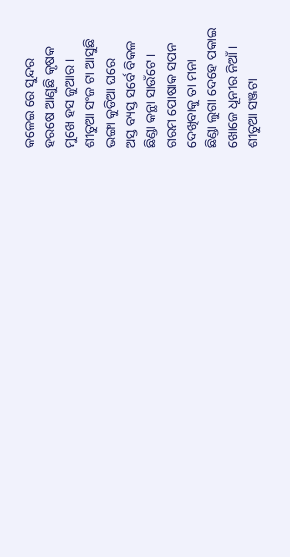କଳେଇ ରେ ସୁନ୍ଦର
ହରଷେ ଆଣୁଛି କୃଷକ
ମୁଖେ ହସ ଜୁଆର ।
ଶୀତୁଆ ସଂଜ ଟା ଆସୁଛି
ଭଙ୍ଗା କୁଡିଆ ଘରେ
ଅସ୍ତ ବ୍ୟସ୍ତ ସର୍ବେ ବିକଳ
ଛିଣ୍ଡା କନ୍ଥା ସାଉଁଟେ ।
ଗରମ ପୋଷାକ ସପନ
ଦେଖିବାକୁ ତା ମନା
ଛିଣ୍ଡା ଲୁଗା ଦେହେ ପକାଇ
ଖୋଜେ ଧୂନୀର ନିଆଁ ।
ଶୀତୁଆ ସଞ୍ଜଟା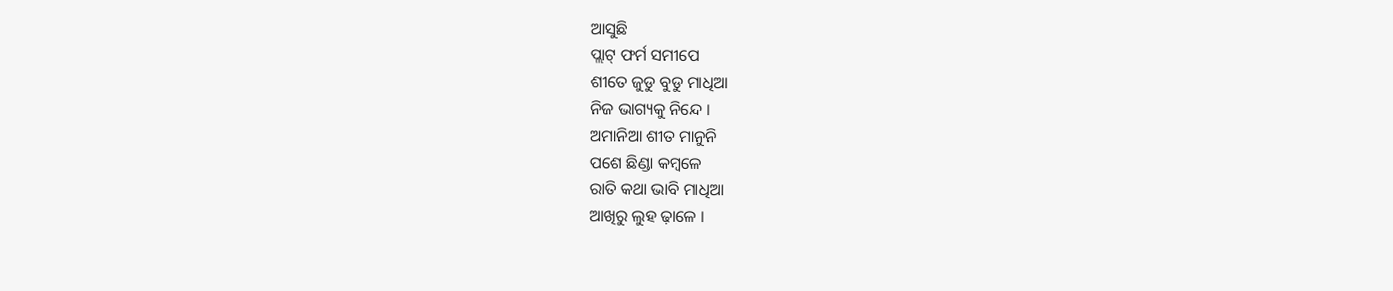ଆସୁଛି
ପ୍ଲାଟ୍ ଫର୍ମ ସମୀପେ
ଶୀତେ ଜୁଡୁ ବୁଡୁ ମାଧିଆ
ନିଜ ଭାଗ୍ୟକୁ ନିନ୍ଦେ ।
ଅମାନିଆ ଶୀତ ମାନୁନି
ପଶେ ଛିଣ୍ଡା କମ୍ୱଳେ
ରାତି କଥା ଭାବି ମାଧିଆ
ଆଖିରୁ ଲୁହ ଢ଼ାଳେ ।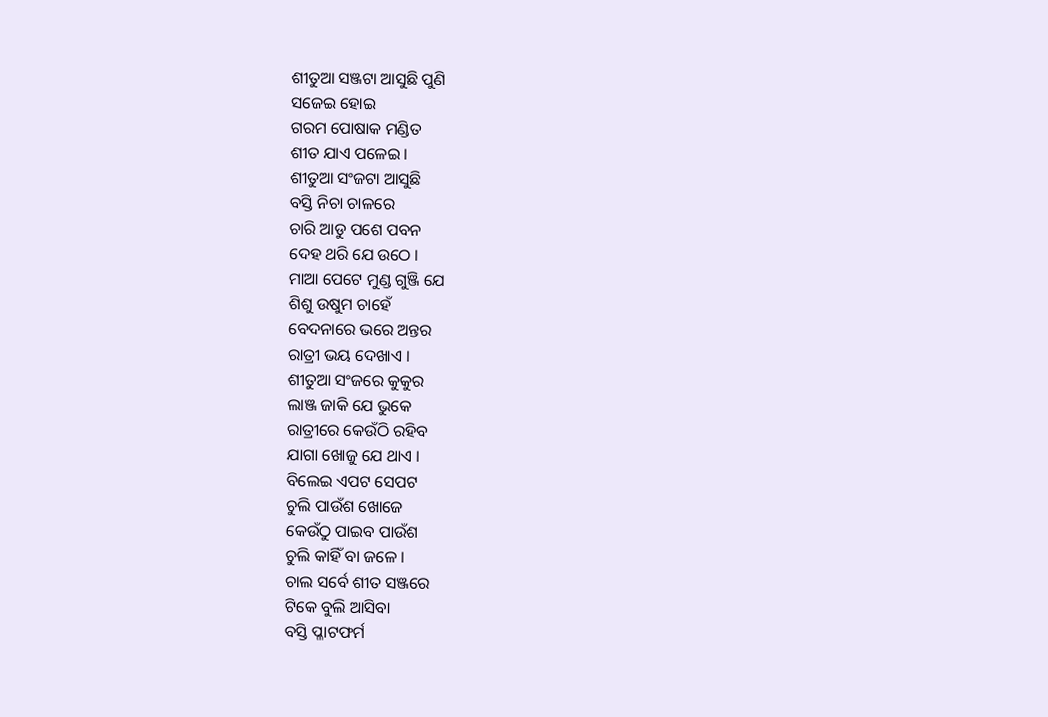ଶୀତୁଆ ସଞ୍ଜଟା ଆସୁଛି ପୁଣି
ସଜେଇ ହୋଇ
ଗରମ ପୋଷାକ ମଣ୍ଡିତ
ଶୀତ ଯାଏ ପଳେଇ ।
ଶୀତୁଆ ସଂଜଟା ଆସୁଛି
ବସ୍ତି ନିଚା ଚାଳରେ
ଚାରି ଆଡୁ ପଶେ ପବନ
ଦେହ ଥରି ଯେ ଉଠେ ।
ମାଆ ପେଟେ ମୁଣ୍ଡ ଗୁଞ୍ଜି ଯେ
ଶିଶୁ ଉଷୁମ ଚାହେଁ
ବେଦନାରେ ଭରେ ଅନ୍ତର
ରାତ୍ରୀ ଭୟ ଦେଖାଏ ।
ଶୀତୁଆ ସଂଜରେ କୁକୁର
ଲାଞ୍ଜ ଜାକି ଯେ ଭୁକେ
ରାତ୍ରୀରେ କେଉଁଠି ରହିବ
ଯାଗା ଖୋଜୁ ଯେ ଥାଏ ।
ବିଲେଇ ଏପଟ ସେପଟ
ଚୁଲି ପାଉଁଶ ଖୋଜେ
କେଉଁଠୁ ପାଇବ ପାଉଁଶ
ଚୁଲି କାହିଁ ବା ଜଳେ ।
ଚାଲ ସର୍ବେ ଶୀତ ସଞ୍ଜରେ
ଟିକେ ବୁଲି ଆସିବା
ବସ୍ତି ପ୍ଳାଟଫର୍ମ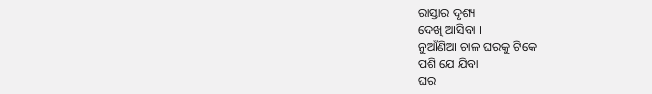ରାସ୍ତାର ଦୃଶ୍ୟ
ଦେଖି ଆସିବା ।
ନୁଆଁଣିଆ ଚାଳ ଘରକୁ ଟିକେ
ପଶି ଯେ ଯିବା
ଘର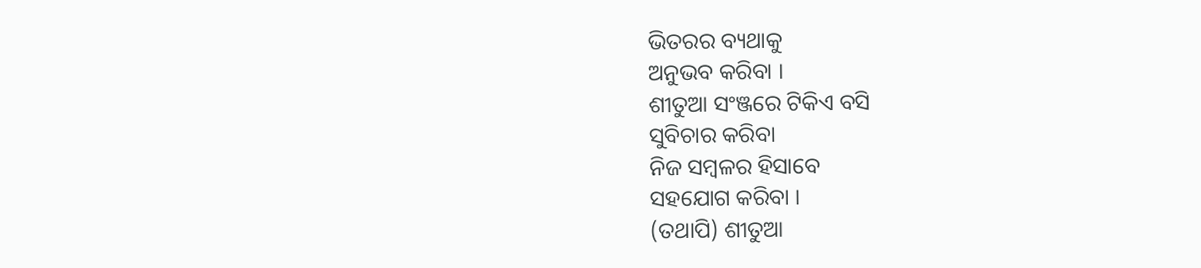ଭିତରର ବ୍ୟଥାକୁ
ଅନୁଭବ କରିବା ।
ଶୀତୁଆ ସଂଞ୍ଜରେ ଟିକିଏ ବସି
ସୁବିଚାର କରିବା
ନିଜ ସମ୍ବଳର ହିସାବେ
ସହଯୋଗ କରିବା ।
(ତଥାପି) ଶୀତୁଆ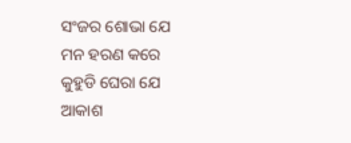ସଂଜର ଶୋଭା ଯେ
ମନ ହରଣ କରେ
କୁହୁଡି ଘେରା ଯେ ଆକାଶ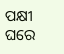ପକ୍ଷୀ ଘରେ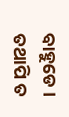ବାହୁଡେ ।
ତଥାପି ତ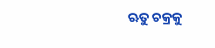ଋତୁ ଚକ୍ରକୁ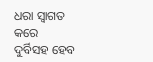ଧରା ସ୍ଵାଗତ କରେ
ଦୁର୍ବିସହ ହେବ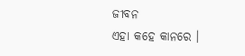ଜୀବନ
ଏହା କହେ କାନରେ ।